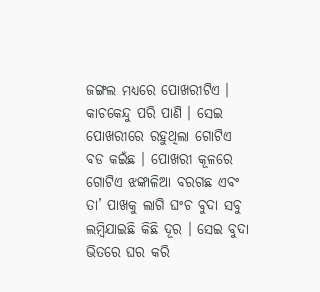ଜଙ୍ଗଲ ମଧ୍ୟରେ ପୋଖରୀଟିଏ । କାଚକେନ୍ଦୁ ପରି ପାଣି । ସେଇ ପୋଖରୀରେ ରହୁଥିଲା ଗୋଟିଏ ବଡ କଇଁଛ । ପୋଖରୀ କୂଳରେ ଗୋଟିଏ ଝଙ୍କାଳିଆ ବରଗଛ ଏବଂ ତା’ ପାଖକୁ ଲାଗି ଘଂଚ ବୁଦା ସବୁ ଲମ୍ବିଯାଇଛି କିଛି ଦୂର । ସେଇ ବୁଦା ଭିତରେ ଘର କରି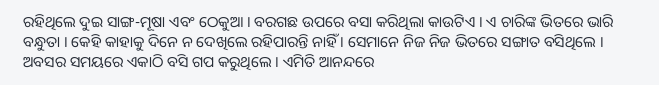ରହିଥିଲେ ଦୁଇ ସାଙ୍ଗ-ମୂଷା ଏବଂ ଠେକୁଆ । ବରଗଛ ଉପରେ ବସା କରିଥିଲା କାଉଟିଏ । ଏ ଚାରିଙ୍କ ଭିତରେ ଭାରି ବନ୍ଧୁତା । କେହି କାହାକୁ ଦିନେ ନ ଦେଖିଲେ ରହିପାରନ୍ତି ନାହିଁ । ସେମାନେ ନିଜ ନିଜ ଭିତରେ ସଙ୍ଗାତ ବସିଥିଲେ । ଅବସର ସମୟରେ ଏକାଠି ବସି ଗପ କରୁଥିଲେ । ଏମିତି ଆନନ୍ଦରେ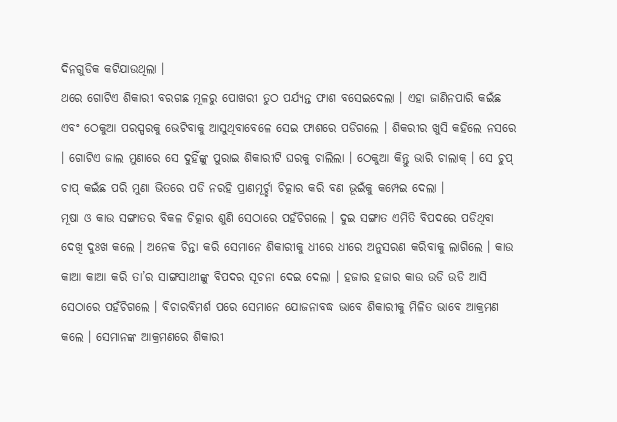ଦିନଗୁଡିକ କଟିଯାଉଥିଲା ।
ଥରେ ଗୋଟିଏ ଶିକାରୀ ବରଗଛ ମୂଳରୁ ପୋଖରୀ ତୁଠ ପର୍ଯ୍ୟନ୍ତ ଫାଶ ବସେଇଦେଲା । ଏହା ଜାଣିନପାରି କଇଁଛ ଏବଂ ଠେକୁଆ ପରସ୍ପରକୁ ଭେଟିବାକୁ ଆସୁଥିବାବେଳେ ସେଇ ଫାଶରେ ପଡିଗଲେ । ଶିକରୀର ଖୁସି କହିଲେ ନସରେ । ଗୋଟିଏ ଜାଲ ମୁଣାରେ ସେ ଦୁହିଁଙ୍କୁ ପୁରାଇ ଶିକାରୀଟି ଘରକୁ ଚାଲିଲା । ଠେକୁଆ କିନ୍ତୁ ଭାରି ଚାଲାକ୍ । ସେ ଚୁପ୍ ଚାପ୍ କଇଁଛ ପରି ମୁଣା ଭିତରେ ପଡି ନରହି ପ୍ରାଣମୂର୍ଚ୍ଛା ଚିତ୍କାର କରି ବଣ ଭୂଇଁକୁ କମ୍ପେଇ ଦେଲା ।
ମୂଷା ଓ କାଉ ସଙ୍ଗାତର ବିକଳ ଚିତ୍କାର ଶୁଣି ସେଠାରେ ପହଁଚିଗଲେ । ଦୁଇ ସଙ୍ଗାତ ଏମିତି ବିପଦରେ ପଡିଥିବା ଦେଖି ଦୁଃଖ କଲେ । ଅନେକ ଚିନ୍ତା କରି ସେମାନେ ଶିକାରୀକୁ ଧୀରେ ଧୀରେ ଅନୁସରଣ କରିବାକୁ ଲାଗିଲେ । କାଉ କାଆ କାଆ କରି ତା’ର ସାଙ୍ଗସାଥୀଙ୍କୁ ବିପଦର ସୂଚନା ଦେଇ ଦେଲା । ହଜାର ହଜାର କାଉ ଉଡି ଉଡି ଆସି ସେଠାରେ ପହଁଚିଗଲେ । ବିଚାରବିମର୍ଶ ପରେ ସେମାନେ ଯୋଜନାବଦ୍ଧ ଭାବେ ଶିକାରୀକୁ ମିଳିତ ଭାବେ ଆକ୍ରମଣ କଲେ । ସେମାନଙ୍କ ଆକ୍ରମଣରେ ଶିକାରୀ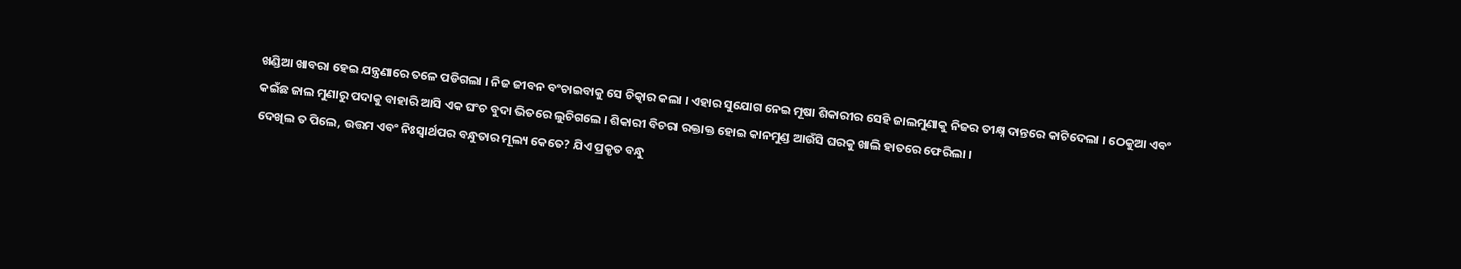ଖଣ୍ଡିଆ ଖାବରା ହେଇ ଯନ୍ତ୍ରଣାରେ ତଳେ ପଡିଗଲା । ନିଜ ଜୀବନ ବଂଚାଇବାକୁ ସେ ଚିତ୍କାର କଲା । ଏହାର ସୁଯୋଗ ନେଇ ମୂଷା ଶିକାରୀର ସେହି ଜାଲମୁଣାକୁ ନିଜର ତୀକ୍ଷ୍ନ ଦାନ୍ତରେ କାଟିଦେଲା । ଠେକୁଆ ଏବଂ କଇଁଛ ଜାଲ ମୁଣାରୁ ପଦାକୁ ବାହାରି ଆସି ଏକ ଘଂଚ ବୁଦା ଭିତରେ ଲୁଚିଗଲେ । ଶିକାରୀ ବିଚରା ରକ୍ତାକ୍ତ ହୋଇ କାନମୁଣ୍ଡ ଆଉଁସି ଘରକୁ ଖାଲି ହାତରେ ଫେରିଲା ।
ଦେଖିଲ ତ ପିଲେ, ଉତ୍ତମ ଏବଂ ନିଃସ୍ୱାର୍ଥପର ବନ୍ଧୁତାର ମୂଲ୍ୟ କେତେ? ଯିଏ ପ୍ରକୃତ ବନ୍ଧୁ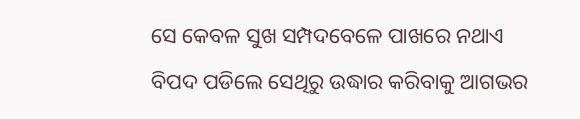ସେ କେବଳ ସୁଖ ସମ୍ପଦବେଳେ ପାଖରେ ନଥାଏ ବିପଦ ପଡିଲେ ସେଥିରୁ ଉଦ୍ଧାର କରିବାକୁ ଆଗଭର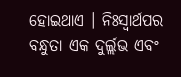ହୋଇଥାଏ । ନିଃସ୍ୱାର୍ଥପର ବନ୍ଧୁତା ଏକ ଦୁର୍ଲ୍ଲଭ ଏବଂ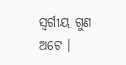ସ୍ୱର୍ଗୀୟ ଗୁଣ ଅଟେ ।